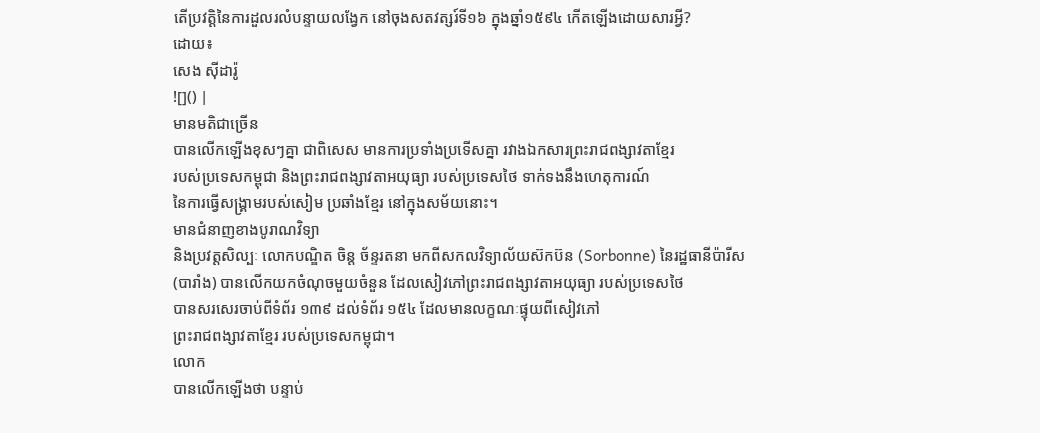តើប្រវត្តិនៃការដួលរលំបន្ទាយលង្វែក នៅចុងសតវត្សរ៍ទី១៦ ក្នុងឆ្នាំ១៥៩៤ កើតឡើងដោយសារអ្វី?
ដោយ៖
សេង ស៊ីដារ៉ូ
![]() |
មានមតិជាច្រើន
បានលើកឡើងខុសៗគ្នា ជាពិសេស មានការប្រទាំងប្រទើសគ្នា រវាងឯកសារព្រះរាជពង្សាវតាខ្មែរ
របស់ប្រទេសកម្ពុជា និងព្រះរាជពង្សាវតាអយុធ្យា របស់ប្រទេសថៃ ទាក់ទងនឹងហេតុការណ៍
នៃការធ្វើសង្គ្រាមរបស់សៀម ប្រឆាំងខ្មែរ នៅក្នុងសម័យនោះ។
មានជំនាញខាងបូរាណវិទ្យា
និងប្រវត្តសិល្បៈ លោកបណ្ឌិត ចិន្ត ច័ន្ទរតនា មកពីសកលវិទ្យាល័យស៊កប៊ន (Sorbonne) នៃរដ្ឋធានីប៉ារីស
(បារាំង) បានលើកយកចំណុចមួយចំនួន ដែលសៀវភៅព្រះរាជពង្សាវតាអយុធ្យា របស់ប្រទេសថៃ
បានសរសេរចាប់ពីទំព័រ ១៣៩ ដល់ទំព័រ ១៥៤ ដែលមានលក្ខណៈផ្ទុយពីសៀវភៅ
ព្រះរាជពង្សាវតាខ្មែរ របស់ប្រទេសកម្ពុជា។
លោក
បានលើកឡើងថា បន្ទាប់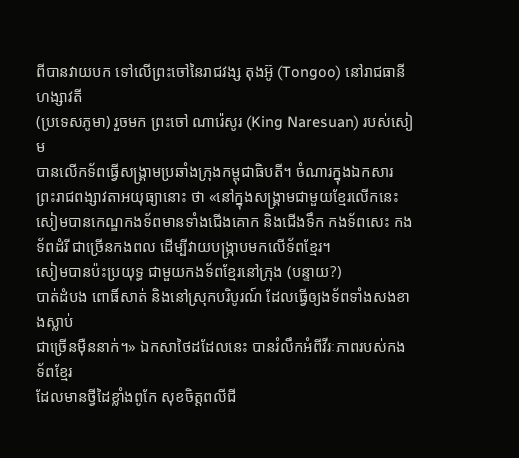ពីបានវាយបក ទៅលើព្រះចៅនៃរាជវង្ស តុងអ៊ូ (Tongoo) នៅរាជធានី ហង្សាវតី
(ប្រទេសភូមា) រួចមក ព្រះចៅ ណារ៉េសូរ (King Naresuan) របស់សៀម
បានលើកទ័ពធ្វើសង្គ្រាមប្រឆាំងក្រុងកម្ពុជាធិបតី។ ចំណារក្នុងឯកសារ
ព្រះរាជពង្សាវតាអយុធ្យានោះ ថា «នៅក្នុងសង្គ្រាមជាមួយខ្មែរលើកនេះ
សៀមបានកេណ្ឌកងទ័ពមានទាំងជើងគោក និងជើងទឹក កងទ័ពសេះ កងទ័ពដំរី ជាច្រើនកងពល ដើម្បីវាយបង្ក្រាបមកលើទ័ពខ្មែរ។
សៀមបានប៉ះប្រយុទ្ធ ជាមួយកងទ័ពខ្មែរនៅក្រុង (បន្ទាយ?)
បាត់ដំបង ពោធិ៍សាត់ និងនៅស្រុកបរិបូរណ៍ ដែលធ្វើឲ្យងទ័ពទាំងសងខាងស្លាប់
ជាច្រើនម៉ឺននាក់។» ឯកសាថៃដដែលនេះ បានរំលឹកអំពីវីរៈភាពរបស់កងទ័ពខ្មែរ
ដែលមានថ្វីដៃខ្លាំងពូកែ សុខចិត្តពលីជី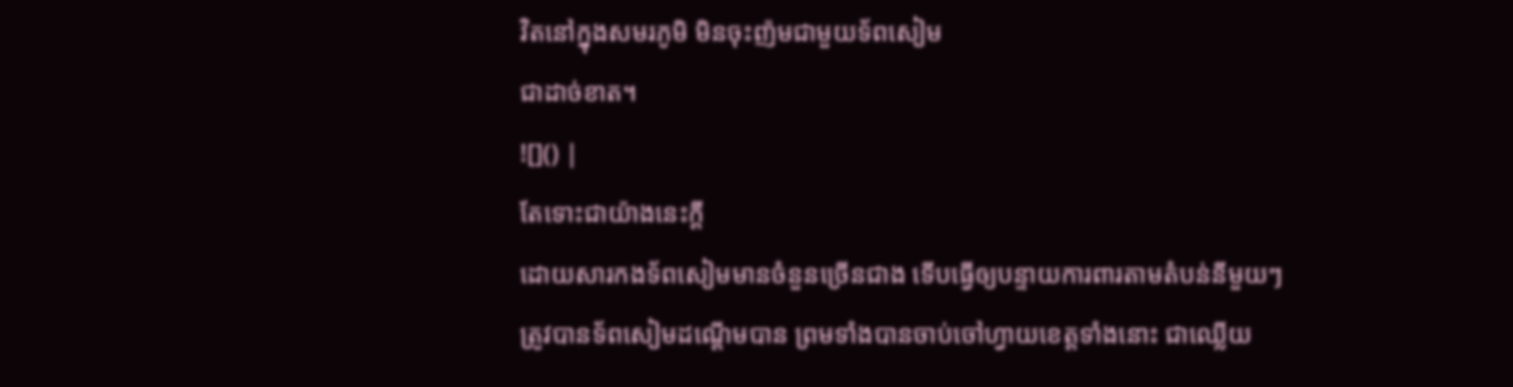វិតនៅក្នុងសមរភូមិ មិនចុះញ៉មជាមួយទ័ពសៀម
ជាដាច់ខាត។
![]() |
តែទោះជាយ៉ាងនេះក្តី
ដោយសារកងទ័ពសៀមមានចំនួនច្រើនជាង ទើបធ្វើឲ្យបន្ទាយការពារតាមតំបន់នីមួយៗ
ត្រូវបានទ័ពសៀមដណ្តើមបាន ព្រមទាំងបានចាប់ចៅហ្វាយខេត្តទាំងនោះ ជាឈ្លើយ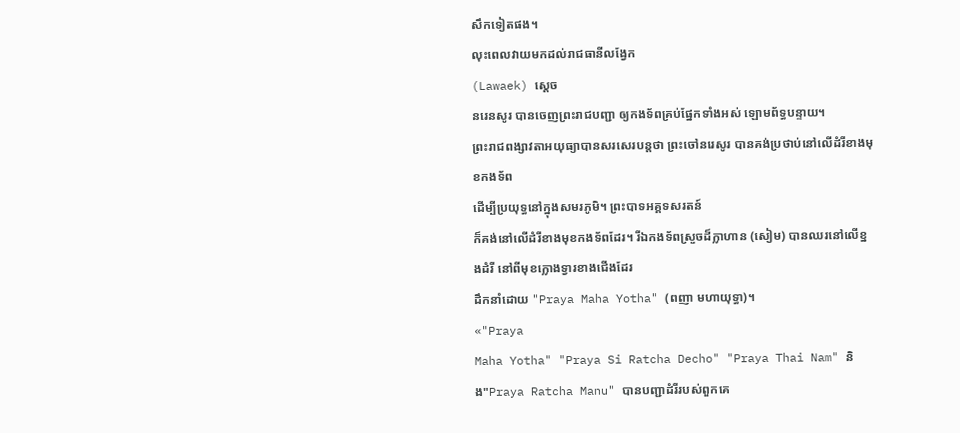សឹកទៀតផង។
លុះពេលវាយមកដល់រាជធានីលង្វែក
(Lawaek) ស្តេច
នរេនសូរ បានចេញព្រះរាជបញ្ជា ឲ្យកងទ័ពគ្រប់ផ្នែកទាំងអស់ ឡោមព័ទ្ធបន្ទាយ។
ព្រះរាជពង្សាវតាអយុធ្យាបានសរសេរបន្តថា ព្រះចៅនរេសូរ បានគង់ប្រថាប់នៅលើដំរីខាងមុខកងទ័ព
ដើម្បីប្រយុទ្ធនៅក្នុងសមរភូមិ។ ព្រះបាទអគ្គទសរតន៍
ក៏គង់នៅលើដំរីខាងមុខកងទ័ពដែរ។ រីឯកងទ័ពស្រួចដ៏ក្លាហាន (សៀម) បានឈរនៅលើខ្នងដំរី នៅពីមុខក្លោងទ្វារខាងជើងដែរ
ដឹកនាំដោយ "Praya Maha Yotha" (ពញា មហាយុទ្ធា)។
«"Praya
Maha Yotha" "Praya Si Ratcha Decho" "Praya Thai Nam" និង"Praya Ratcha Manu" បានបញ្ជាដំរីរបស់ពួកគេ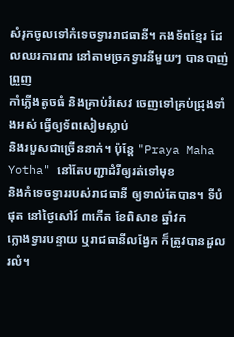សំរុកចូលទៅកំទេចទ្វាររាជធានី។ កងទ័ពខ្មែរ ដែលឈរការពារ នៅតាមច្រកទ្វារនីមួយៗ បានបាញ់ព្រួញ
កាំភ្លើងតូចធំ និងគ្រាប់រំសេវ ចេញទៅគ្រប់ជ្រុងទាំងអស់ ធ្វើឲ្យទ័ពសៀមស្លាប់
និងរបួសជាច្រើននាក់។ ប៉ុន្តែ "Praya Maha Yotha" នៅតែបញ្ជាដំរីឲ្យរត់ទៅមុខ
និងកំទេចទ្វាររបស់រាជធានី ឲ្យទាល់តែបាន។ ទីបំផុត នៅថ្ងៃសៅរ៍ ៣កើត ខែពិសាខ ឆ្នាំវក
ក្លោងទ្វារបន្ទាយ ឬរាជធានីលង្វែក ក៏ត្រូវបានដួលរលំ។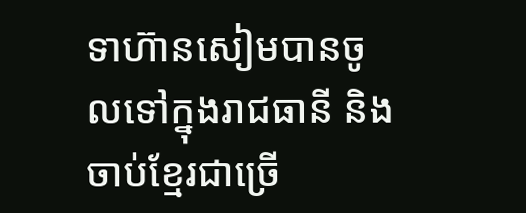ទាហ៊ានសៀមបានចូលទៅក្នុងរាជធានី និងចាប់ខ្មែរជាច្រើ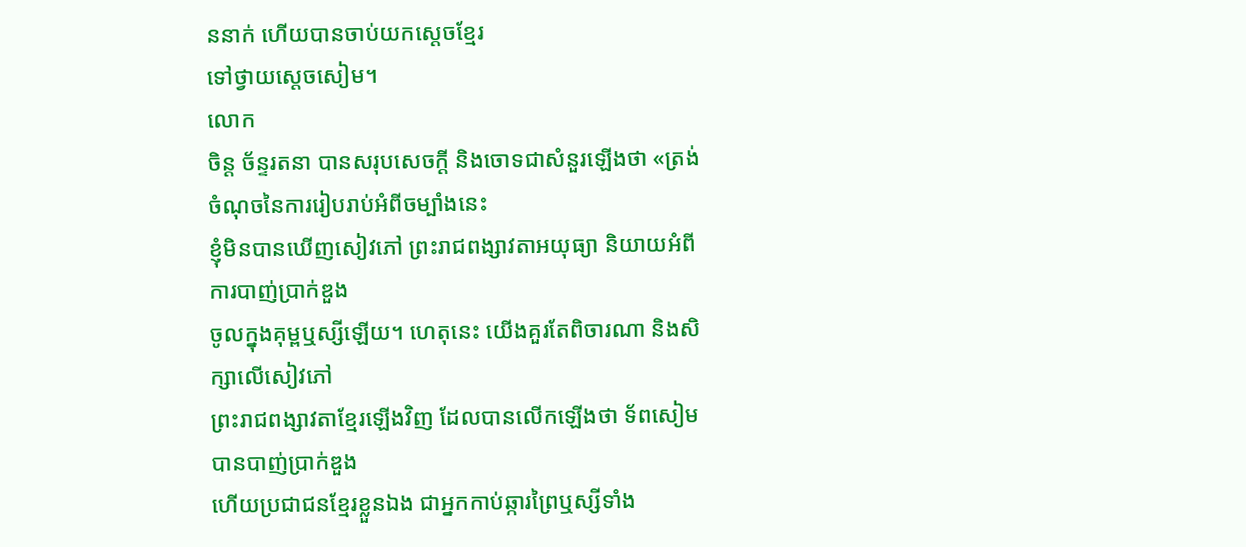ននាក់ ហើយបានចាប់យកស្តេចខ្មែរ
ទៅថ្វាយស្តេចសៀម។
លោក
ចិន្ត ច័ន្ទរតនា បានសរុបសេចក្ដី និងចោទជាសំនួរឡើងថា «ត្រង់ចំណុចនៃការរៀបរាប់អំពីចម្បាំងនេះ
ខ្ញុំមិនបានឃើញសៀវភៅ ព្រះរាជពង្សាវតាអយុធ្យា និយាយអំពីការបាញ់ប្រាក់ឌួង
ចូលក្នុងគុម្ពឬស្សីឡើយ។ ហេតុនេះ យើងគួរតែពិចារណា និងសិក្សាលើសៀវភៅ
ព្រះរាជពង្សាវតាខ្មែរឡើងវិញ ដែលបានលើកឡើងថា ទ័ពសៀមបានបាញ់ប្រាក់ឌួង
ហើយប្រជាជនខ្មែរខ្លួនឯង ជាអ្នកកាប់ឆ្ការព្រៃឬស្សីទាំង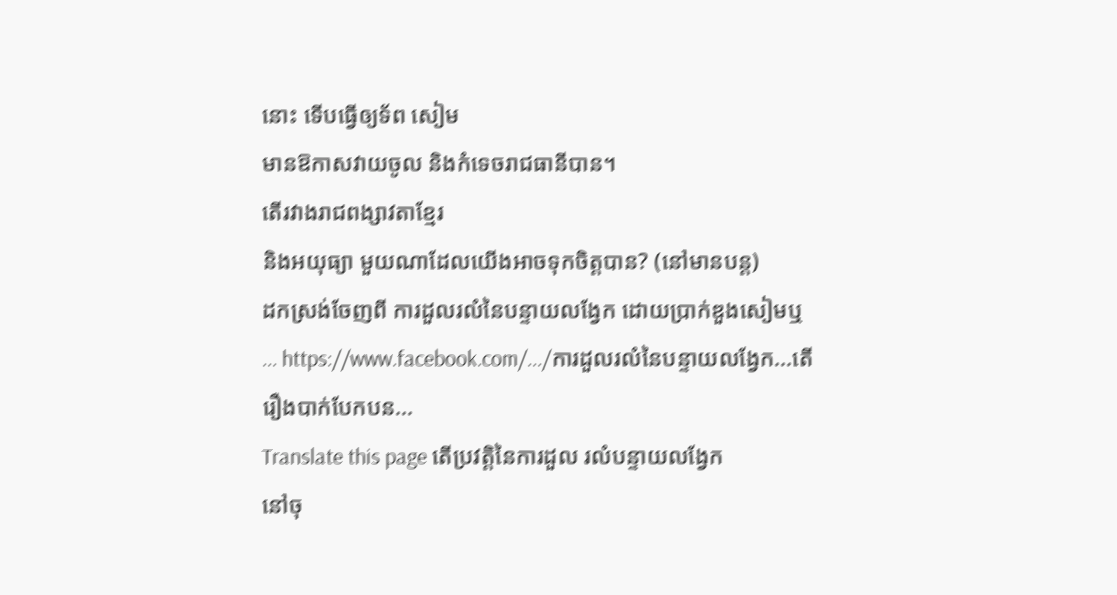នោះ ទើបធ្វើឲ្យទ័ព សៀម
មានឱកាសវាយចូល និងកំទេចរាជធានីបាន។
តើរវាងរាជពង្សាវតាខ្មែរ
និងអយុធ្យា មួយណាដែលយើងអាចទុកចិត្តបាន? (នៅមានបន្ត)
ដកស្រង់ចែញពី ការដួលរលំនៃបន្ទាយលង្វែក ដោយប្រាក់ឌួងសៀមឬ ... https://www.facebook.com/.../ការដួលរលំនៃបន្ទាយលង្វែក...តើរឿងបាក់បែកបន...
Translate this page តើប្រវត្តិនៃការដួល រលំបន្ទាយលង្វែក
នៅចុ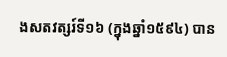ងសតវត្សរ៍ទី១៦ (ក្នុងឆ្នាំ១៥៩៤) បាន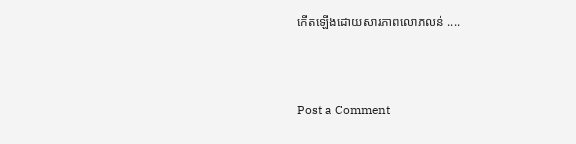កើតឡើងដោយសារភាពលោភលន់ ....



Post a Comment